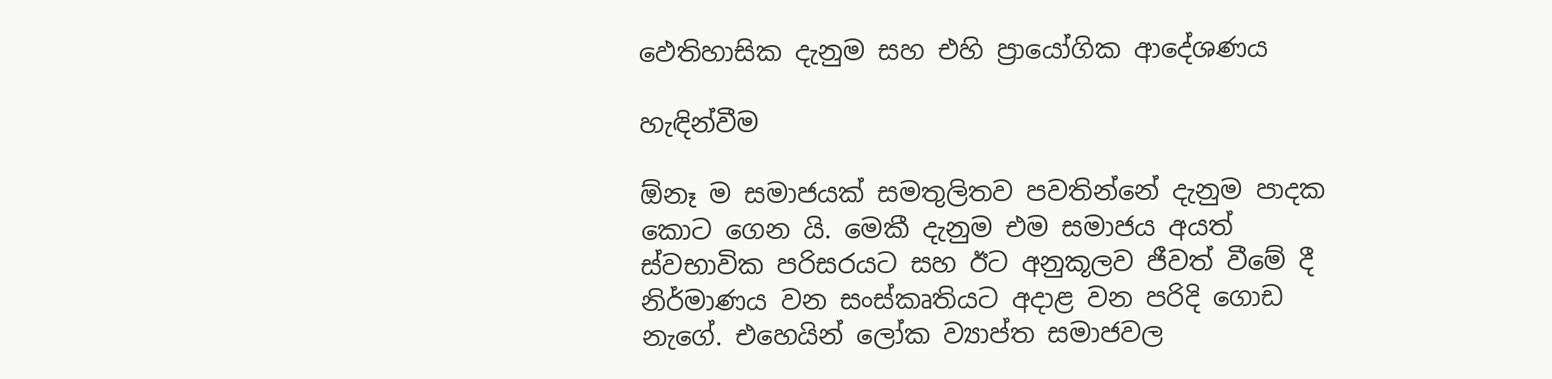ඵෙතිහාසික දැනුම සහ එහි ප්‍රායෝගික ආදේශණය

හැඳින්වීම

ඕනෑ ම සමාජයක් සමතුලිතව පවතින්නේ දැනුම පාදක කොට ගෙන යි. මෙකී දැනුම එම සමාජය අයත් ස්වභාවික පරිසරයට සහ ඊට අනුකූලව ජීවත් වීමේ දී නිර්මාණය වන සංස්කෘතියට අදාළ වන පරිදි ගොඩ නැගේ. එහෙයින් ලෝක ව්‍යාප්ත සමාජවල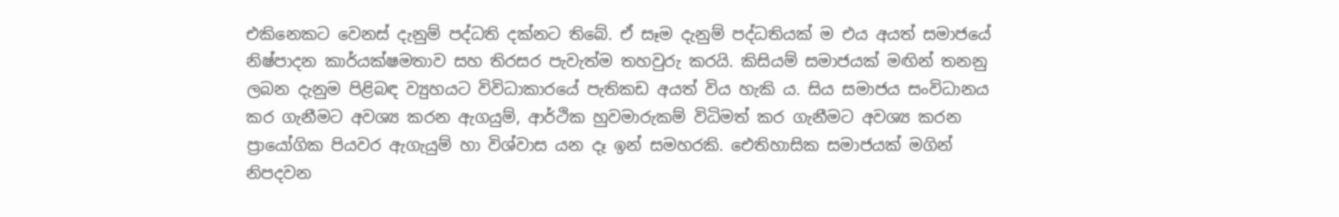එකිනෙකට වෙනස් දැනුම් පද්ධති දක්නට තිබේ. ඒ සෑම දැනුම් පද්ධතියක් ම එය අයත් සමාජයේ නිෂ්පාදන කාර්යක්ෂමතාව සහ තිරසර පැවැත්ම තහවුරු කරයි. කිසියම් සමාජයක් මඟින් තනනු ලබන දැනුම පිළිබඳ ව්‍යුහයට විවිධාකාරයේ පැතිකඩ අයත් විය හැකි ය. සිය සමාජය සංවිධානය කර ගැනීමට අවශ්‍ය කරන ඇගයුම්, ආර්ථික හුවමාරුකම් විධිමත් කර ගැනීමට අවශ්‍ය කරන ප්‍රායෝගික පියවර ඇගැයුම් හා විශ්වාස යන දෑ ඉන් සමහරකි. ඓතිහාසික සමාජයක් මගින් නිපදවන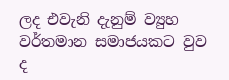ලද එවැනි දැනුම් ව්‍යුහ වර්තමාන සමාජයකට වුව ද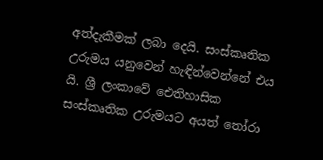අත්දැකීමක් ලබා දෙයි. සංස්කෘතික උරුමය යනුවෙන් හැඳින්වෙන්නේ එය යි. ශ්‍රී ලංකාවේ ඓතිහාසික සංස්කෘතික උරුමයට අයත් තෝරා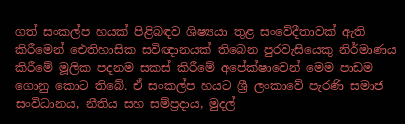ගත් සංකල්ප හයක් පිළිබඳව ශිෂ්‍යයා තුළ සංවේදීතාවක් ඇති කිරීමෙන් ඓතිහාසික සවිඥානයක් තිබෙන පුරවැසියෙකු නිර්මාණය කිරීමේ මූලික පදනම සකස් කිරීමේ අපේක්ෂාවෙන් මෙම පාඩම ගොනු කොට තිබේ. ඒ සංකල්ප හයට ශ්‍රී ලංකාවේ පැරණි සමාජ සංවිධානය, නීතිය සහ සම්ප්‍රදාය, මුදල්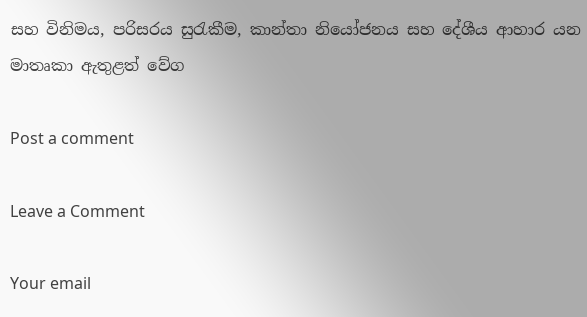සහ විනිමය, පරිසරය සුරැකීම, කාන්තා නියෝජනය සහ දේශීය ආහාර යන මාතෘකා ඇතුළත් වේග

Post a comment

Leave a Comment

Your email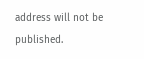address will not be published.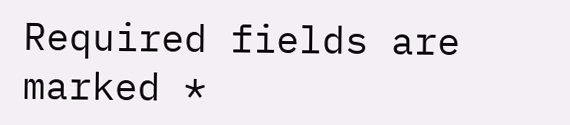Required fields are marked *